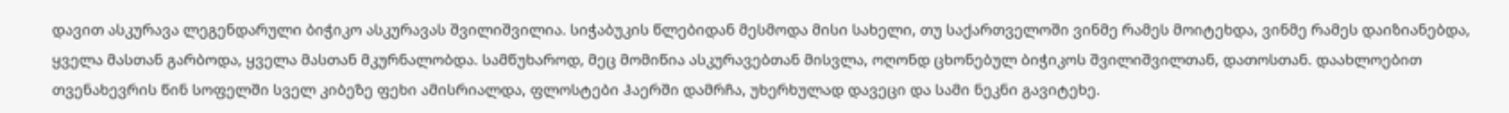დავით ასკურავა ლეგენდარული ბიჭიკო ასკურავას შვილიშვილია. სიჭაბუკის წლებიდან მესმოდა მისი სახელი, თუ საქართველოში ვინმე რამეს მოიტეხდა, ვინმე რამეს დაიზიანებდა, ყველა მასთან გარბოდა, ყველა მასთან მკურნალობდა. სამწუხაროდ, მეც მომიწია ასკურავებთან მისვლა, ოღონდ ცხონებულ ბიჭიკოს შვილიშვილთან, დათოსთან. დაახლოებით თვენახევრის წინ სოფელში სველ კიბეზე ფეხი ამისრიალდა, ფლოსტები ჰაერში დამრჩა, უხერხულად დავეცი და სამი ნეკნი გავიტეხე.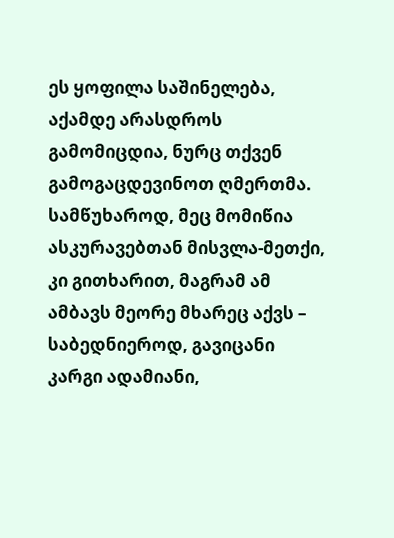ეს ყოფილა საშინელება, აქამდე არასდროს გამომიცდია, ნურც თქვენ გამოგაცდევინოთ ღმერთმა. სამწუხაროდ, მეც მომიწია ასკურავებთან მისვლა-მეთქი, კი გითხარით, მაგრამ ამ ამბავს მეორე მხარეც აქვს – საბედნიეროდ, გავიცანი კარგი ადამიანი,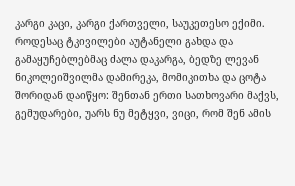კარგი კაცი, კარგი ქართველი, საუკეთესო ექიმი. როდესაც ტკივილები აუტანელი გახდა და გამაყუჩებლებმაც ძალა დაკარგა, ბედზე ლევან ნიკოლეიშვილმა დამირეკა, მომიკითხა და ცოტა შორიდან დაიწყო: შენთან ერთი სათხოვარი მაქვს, გემუდარები, უარს ნუ მეტყვი, ვიცი, რომ შენ ამის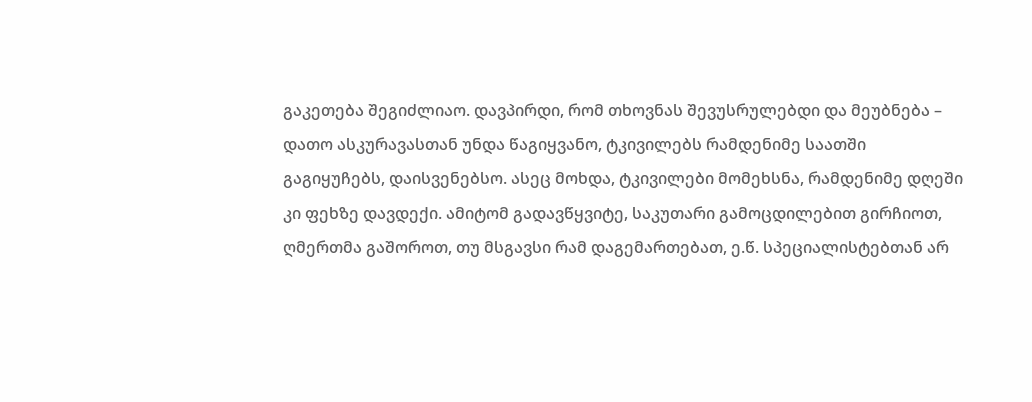გაკეთება შეგიძლიაო. დავპირდი, რომ თხოვნას შევუსრულებდი და მეუბნება – დათო ასკურავასთან უნდა წაგიყვანო, ტკივილებს რამდენიმე საათში გაგიყუჩებს, დაისვენებსო. ასეც მოხდა, ტკივილები მომეხსნა, რამდენიმე დღეში კი ფეხზე დავდექი. ამიტომ გადავწყვიტე, საკუთარი გამოცდილებით გირჩიოთ, ღმერთმა გაშოროთ, თუ მსგავსი რამ დაგემართებათ, ე.წ. სპეციალისტებთან არ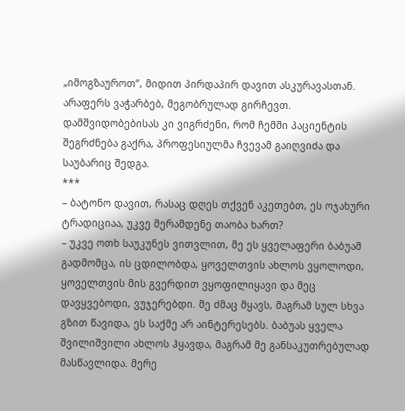„იმოგზაუროთ“, მიდით პირდაპირ დავით ასკურავასთან. არაფერს ვაჭარბებ, მეგობრულად გირჩევთ. დამშვიდობებისას კი ვიგრძენი, რომ ჩემში პაციენტის შეგრძნება გაქრა, პროფესიულმა ჩვევამ გაიღვიძა და საუბარიც შედგა.
***
– ბატონო დავით, რასაც დღეს თქვენ აკეთებთ, ეს ოჯახური ტრადიციაა, უკვე მერამდენე თაობა ხართ?
– უკვე ოთხ საუკუნეს ვითვლით, მე ეს ყველაფერი ბაბუამ გადმომცა, ის ცდილობდა, ყოველთვის ახლოს ვყოლოდი, ყოველთვის მის გვერდით ვყოფილიყავი და მეც დავყვებოდი, ვუჯერებდი. მე ძმაც მყავს, მაგრამ სულ სხვა გზით წავიდა, ეს საქმე არ აინტერესებს. ბაბუას ყველა შვილიშვილი ახლოს ჰყავდა, მაგრამ მე განსაკუთრებულად მასწავლიდა. მერე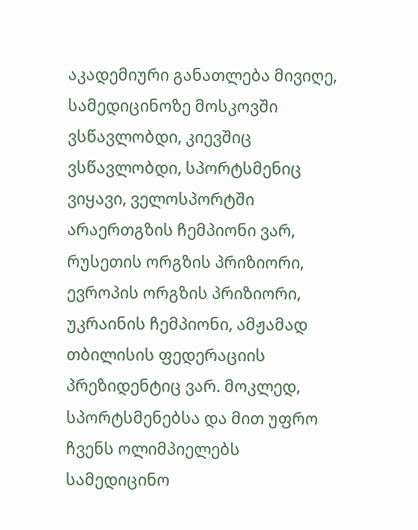აკადემიური განათლება მივიღე, სამედიცინოზე მოსკოვში ვსწავლობდი, კიევშიც ვსწავლობდი, სპორტსმენიც ვიყავი, ველოსპორტში არაერთგზის ჩემპიონი ვარ, რუსეთის ორგზის პრიზიორი, ევროპის ორგზის პრიზიორი, უკრაინის ჩემპიონი, ამჟამად თბილისის ფედერაციის პრეზიდენტიც ვარ. მოკლედ, სპორტსმენებსა და მით უფრო ჩვენს ოლიმპიელებს სამედიცინო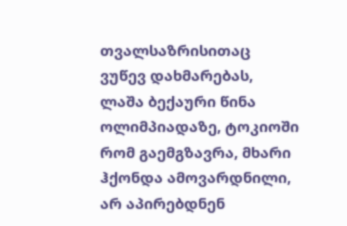თვალსაზრისითაც ვუწევ დახმარებას, ლაშა ბექაური წინა ოლიმპიადაზე, ტოკიოში რომ გაემგზავრა, მხარი ჰქონდა ამოვარდნილი, არ აპირებდნენ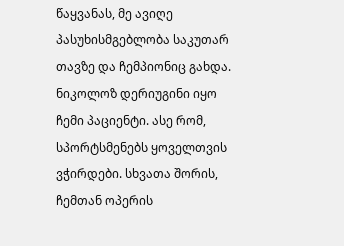წაყვანას, მე ავიღე პასუხისმგებლობა საკუთარ თავზე და ჩემპიონიც გახდა. ნიკოლოზ დერიუგინი იყო ჩემი პაციენტი. ასე რომ, სპორტსმენებს ყოველთვის ვჭირდები. სხვათა შორის, ჩემთან ოპერის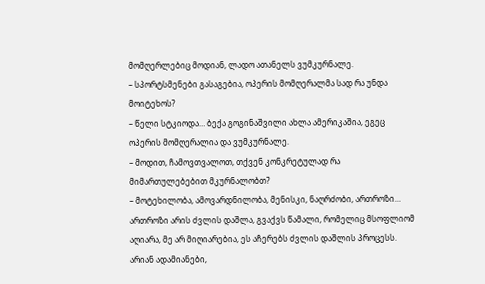მომღერლებიც მოდიან, ლადო ათანელს ვუმკურნალე.
– სპორტსმენები გასაგებია, ოპერის მომღერალმა სად რა უნდა მოიტეხოს?
– წელი სტკიოდა… ბექა გოგინაშვილი ახლა ამერიკაშია, ეგეც ოპერის მომღერალია და ვუმკურნალე.
– მოდით, ჩამოვთვალოთ, თქვენ კონკრეტულად რა მიმართულებებით მკურნალობთ?
– მოტეხილობა, ამოვარდნილობა, მენისკი, ნაღრძობი, ართროზი… ართროზი არის ძვლის დაშლა, გვაქვს წამალი, რომელიც მსოფლიომ აღიარა, მე არ მიღიარებია, ეს აჩერებს ძვლის დაშლის პროცესს. არიან ადამიანები,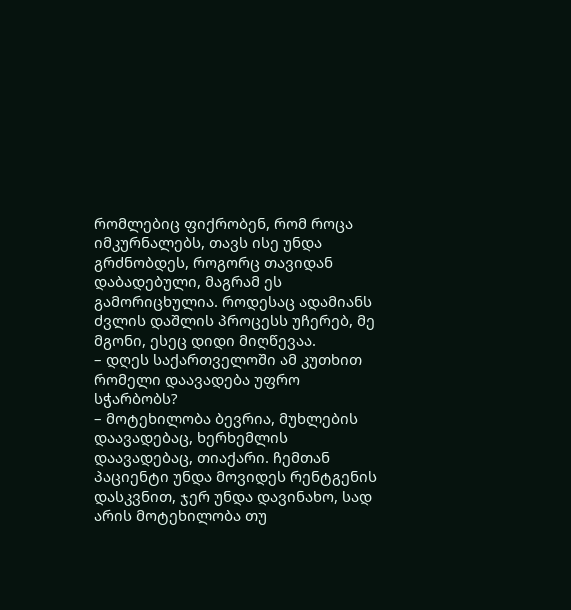რომლებიც ფიქრობენ, რომ როცა იმკურნალებს, თავს ისე უნდა გრძნობდეს, როგორც თავიდან დაბადებული, მაგრამ ეს გამორიცხულია. როდესაც ადამიანს ძვლის დაშლის პროცესს უჩერებ, მე მგონი, ესეც დიდი მიღწევაა.
– დღეს საქართველოში ამ კუთხით რომელი დაავადება უფრო სჭარბობს?
– მოტეხილობა ბევრია, მუხლების დაავადებაც, ხერხემლის დაავადებაც, თიაქარი. ჩემთან პაციენტი უნდა მოვიდეს რენტგენის დასკვნით, ჯერ უნდა დავინახო, სად არის მოტეხილობა თუ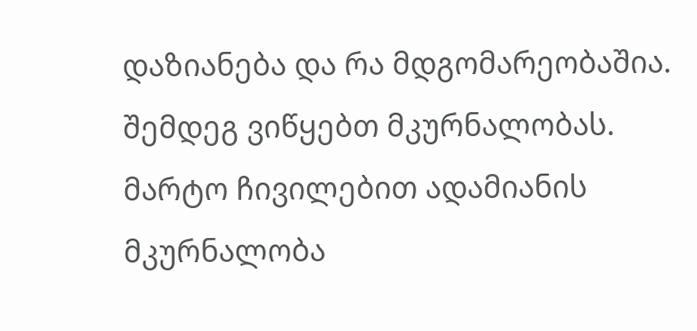დაზიანება და რა მდგომარეობაშია. შემდეგ ვიწყებთ მკურნალობას. მარტო ჩივილებით ადამიანის მკურნალობა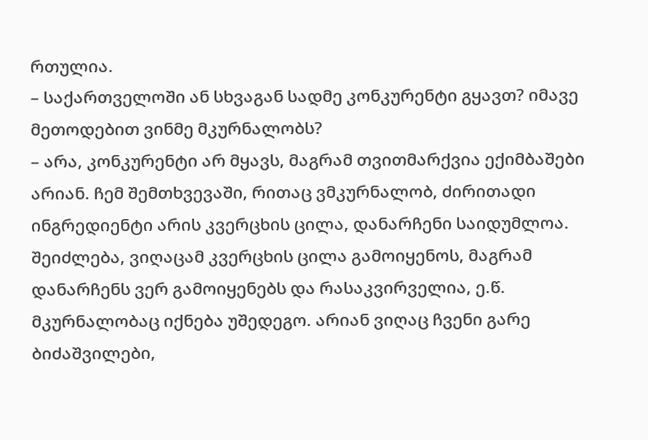რთულია.
– საქართველოში ან სხვაგან სადმე კონკურენტი გყავთ? იმავე მეთოდებით ვინმე მკურნალობს?
– არა, კონკურენტი არ მყავს, მაგრამ თვითმარქვია ექიმბაშები არიან. ჩემ შემთხვევაში, რითაც ვმკურნალობ, ძირითადი ინგრედიენტი არის კვერცხის ცილა, დანარჩენი საიდუმლოა. შეიძლება, ვიღაცამ კვერცხის ცილა გამოიყენოს, მაგრამ დანარჩენს ვერ გამოიყენებს და რასაკვირველია, ე.წ. მკურნალობაც იქნება უშედეგო. არიან ვიღაც ჩვენი გარე ბიძაშვილები,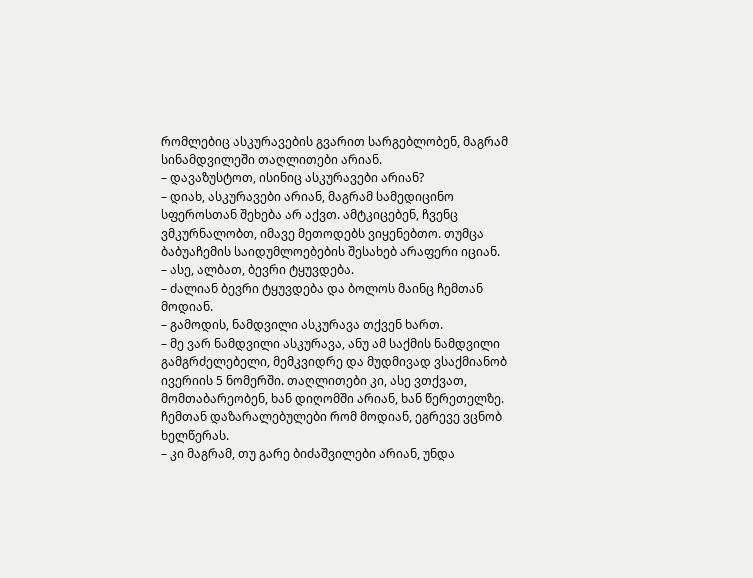რომლებიც ასკურავების გვარით სარგებლობენ, მაგრამ სინამდვილეში თაღლითები არიან.
– დავაზუსტოთ, ისინიც ასკურავები არიან?
– დიახ, ასკურავები არიან, მაგრამ სამედიცინო სფეროსთან შეხება არ აქვთ. ამტკიცებენ, ჩვენც ვმკურნალობთ, იმავე მეთოდებს ვიყენებთო. თუმცა ბაბუაჩემის საიდუმლოებების შესახებ არაფერი იციან.
– ასე, ალბათ, ბევრი ტყუვდება.
– ძალიან ბევრი ტყუვდება და ბოლოს მაინც ჩემთან მოდიან.
– გამოდის, ნამდვილი ასკურავა თქვენ ხართ.
– მე ვარ ნამდვილი ასკურავა, ანუ ამ საქმის ნამდვილი გამგრძელებელი, მემკვიდრე და მუდმივად ვსაქმიანობ ივერიის 5 ნომერში. თაღლითები კი, ასე ვთქვათ, მომთაბარეობენ, ხან დიღომში არიან, ხან წერეთელზე. ჩემთან დაზარალებულები რომ მოდიან, ეგრევე ვცნობ ხელწერას.
– კი მაგრამ, თუ გარე ბიძაშვილები არიან, უნდა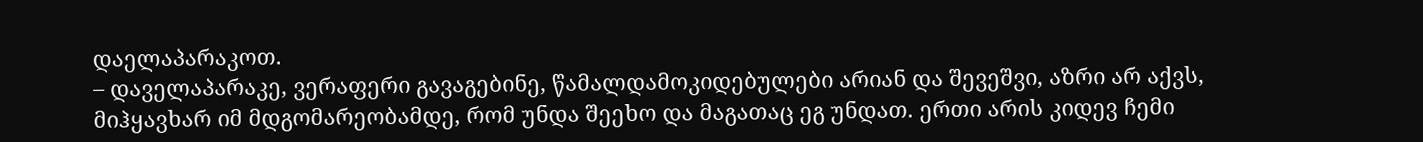დაელაპარაკოთ.
– დაველაპარაკე, ვერაფერი გავაგებინე, წამალდამოკიდებულები არიან და შევეშვი, აზრი არ აქვს, მიჰყავხარ იმ მდგომარეობამდე, რომ უნდა შეეხო და მაგათაც ეგ უნდათ. ერთი არის კიდევ ჩემი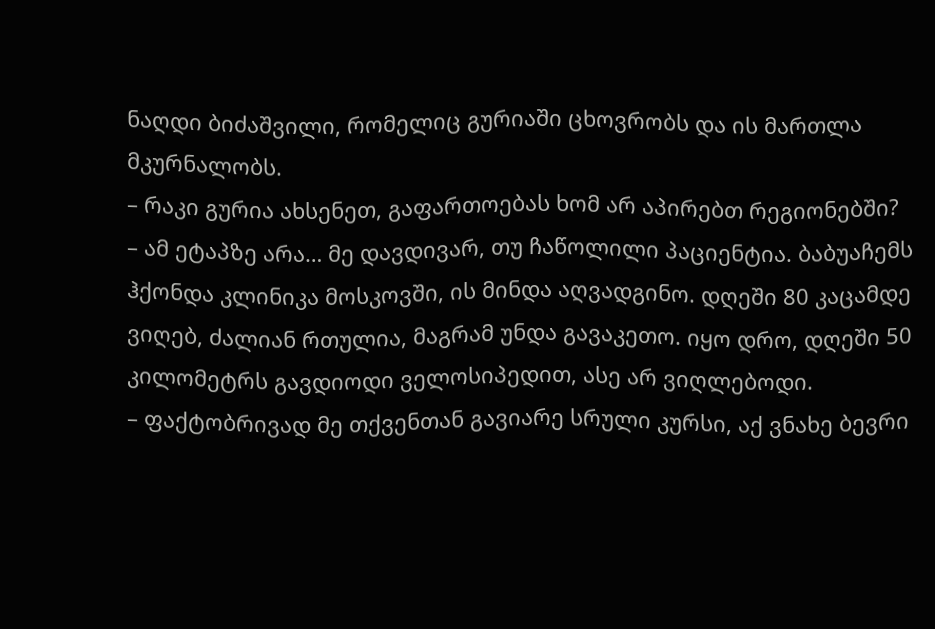ნაღდი ბიძაშვილი, რომელიც გურიაში ცხოვრობს და ის მართლა მკურნალობს.
– რაკი გურია ახსენეთ, გაფართოებას ხომ არ აპირებთ რეგიონებში?
– ამ ეტაპზე არა… მე დავდივარ, თუ ჩაწოლილი პაციენტია. ბაბუაჩემს ჰქონდა კლინიკა მოსკოვში, ის მინდა აღვადგინო. დღეში 80 კაცამდე ვიღებ, ძალიან რთულია, მაგრამ უნდა გავაკეთო. იყო დრო, დღეში 50 კილომეტრს გავდიოდი ველოსიპედით, ასე არ ვიღლებოდი.
– ფაქტობრივად მე თქვენთან გავიარე სრული კურსი, აქ ვნახე ბევრი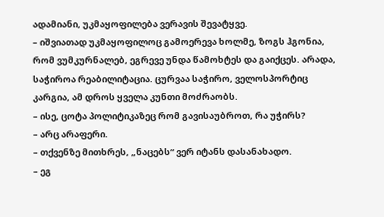ადამიანი, უკმაყოფილება ვერავის შევატყვე.
– იშვიათად უკმაყოფილოც გამოერევა ხოლმე, ზოგს ჰგონია, რომ ვუმკურნალებ, ეგრევე უნდა წამოხტეს და გაიქცეს. არადა, საჭიროა რეაბილიტაცია. ცურვაა საჭირო, ველოსპორტიც კარგია, ამ დროს ყველა კუნთი მოძრაობს.
– ისე, ცოტა პოლიტიკაზეც რომ გავისაუბროთ, რა უჭირს?
– არც არაფერი.
– თქვენზე მითხრეს, „ნაცებს“ ვერ იტანს დასანახადო.
– ეგ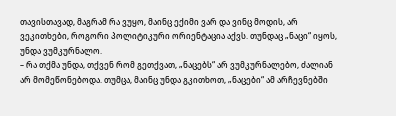თავისთავად, მაგრამ რა ვუყო, მაინც ექიმი ვარ და ვინც მოდის, არ ვეკითხები, როგორი პოლიტიკური ორიენტაცია აქვს. თუნდაც „ნაცი“ იყოს, უნდა ვუმკურნალო.
– რა თქმა უნდა, თქვენ რომ გეთქვათ, „ნაცებს“ არ ვუმკურნალებო, ძალიან არ მომეწონებოდა. თუმცა, მაინც უნდა გკითხოთ, „ნაცები“ ამ არჩევნებში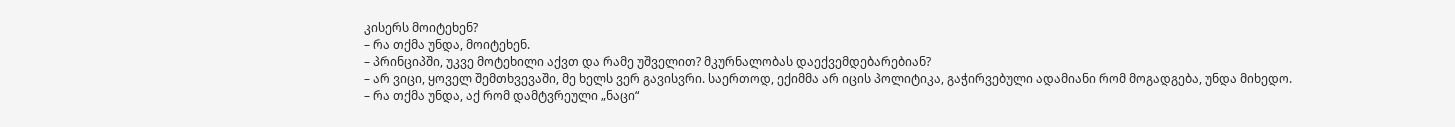კისერს მოიტეხენ?
– რა თქმა უნდა, მოიტეხენ.
– პრინციპში, უკვე მოტეხილი აქვთ და რამე უშველით? მკურნალობას დაექვემდებარებიან?
– არ ვიცი, ყოველ შემთხვევაში, მე ხელს ვერ გავისვრი. საერთოდ, ექიმმა არ იცის პოლიტიკა, გაჭირვებული ადამიანი რომ მოგადგება, უნდა მიხედო.
– რა თქმა უნდა, აქ რომ დამტვრეული „ნაცი“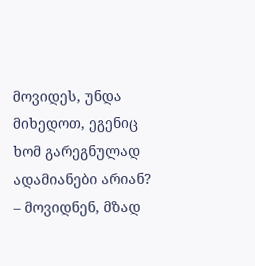მოვიდეს, უნდა მიხედოთ, ეგენიც ხომ გარეგნულად ადამიანები არიან?
– მოვიდნენ, მზად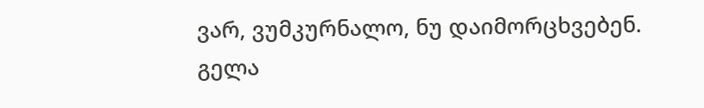ვარ, ვუმკურნალო, ნუ დაიმორცხვებენ.
გელა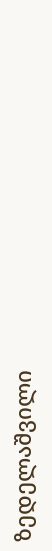ზედელაშვილი